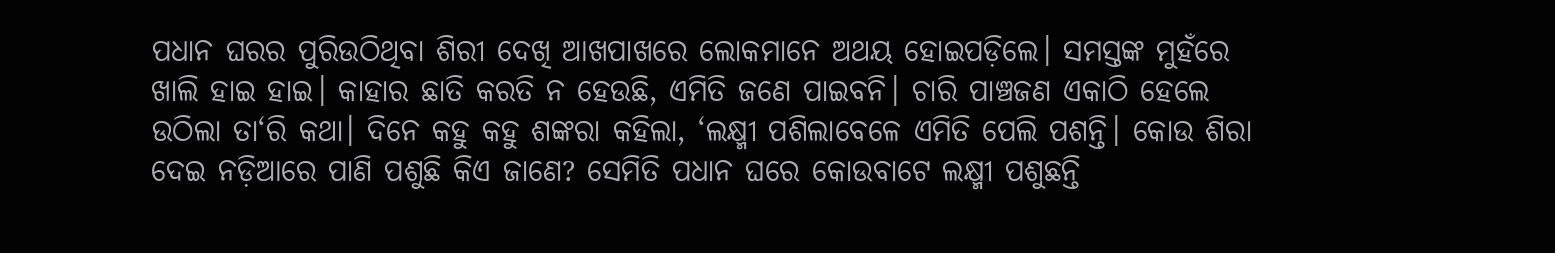ପଧାନ ଘରର ପୁରିଉଠିଥିବା ଶିରୀ ଦେଖି ଆଖପାଖରେ ଲୋକମାନେ ଅଥୟ ହୋଇପଡ଼ିଲେ। ସମସ୍ତଙ୍କ ମୁହଁରେ ଖାଲି ହାଇ ହାଇ। କାହାର ଛାତି କରତି ନ ହେଉଛି, ଏମିତି ଜଣେ ପାଇବନି। ଚାରି ପାଞ୍ଚଜଣ ଏକାଠି ହେଲେ ଉଠିଲା ତା‘ରି କଥା। ଦିନେ କହୁ କହୁ ଶଙ୍କରା କହିଲା, ‘ଲକ୍ଷ୍ମୀ ପଶିଲାବେଳେ ଏମିତି ପେଲି ପଶନ୍ତି। କୋଉ ଶିରା ଦେଇ ନଡ଼ିଆରେ ପାଣି ପଶୁଛି କିଏ ଜାଣେ? ସେମିତି ପଧାନ ଘରେ କୋଉବାଟେ ଲକ୍ଷ୍ମୀ ପଶୁଛନ୍ତି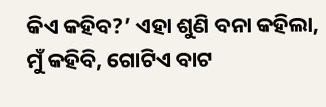କିଏ କହିବ?’ ଏହା ଶୁଣି ବନା କହିଲା, ମୁଁ କହିବି, ଗୋଟିଏ ବାଟ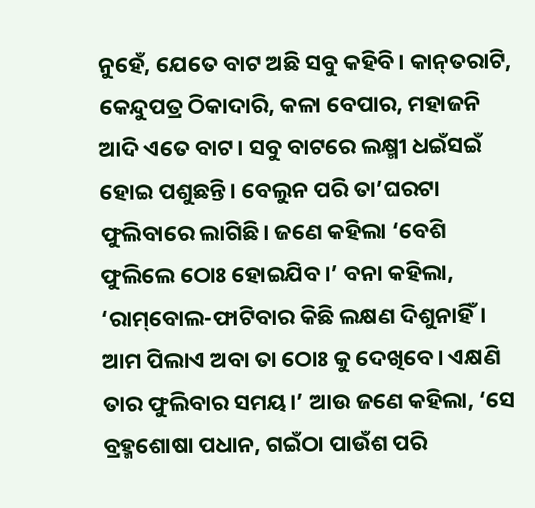ନୁହେଁ, ଯେତେ ବାଟ ଅଛି ସବୁ କହିବି। କାନ୍‌ତରାଟି, କେନ୍ଦୁପତ୍ର ଠିକାଦାରି, କଳା ବେପାର, ମହାଜନି ଆଦି ଏତେ ବାଟ। ସବୁ ବାଟରେ ଲକ୍ଷ୍ମୀ ଧଇଁସଇଁ ହୋଇ ପଶୁଛନ୍ତି। ବେଲୁନ ପରି ତା’ଘରଟା ଫୁଲିବାରେ ଲାଗିଛି। ଜଣେ କହିଲା ‘ବେଶି ଫୁଲିଲେ ଠୋଃ ହୋଇଯିବ।’ ବନା କହିଲା, ‘ରାମ୍‌ବୋଲ-ଫାଟିବାର କିଛି ଲକ୍ଷଣ ଦିଶୁନାହିଁ। ଆମ ପିଲାଏ ଅବା ତା ଠୋଃ କୁ ଦେଖିବେ। ଏକ୍ଷଣି ତାର ଫୁଲିବାର ସମୟ।’ ଆଉ ଜଣେ କହିଲା, ‘ସେ ବ୍ରହ୍ମଶୋଷା ପଧାନ, ଗଇଁଠା ପାଉଁଶ ପରି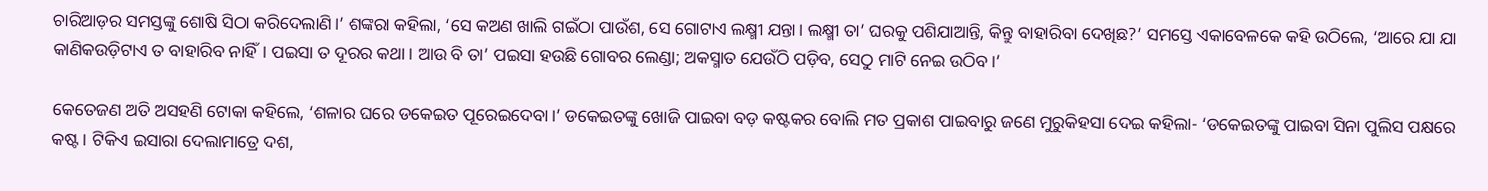ଚାରିଆଡ଼ର ସମସ୍ତଙ୍କୁ ଶୋଷି ସିଠା କରିଦେଲାଣି।’ ଶଙ୍କରା କହିଲା, ‘ସେ କଅଣ ଖାଲି ଗଇଁଠା ପାଉଁଶ, ସେ ଗୋଟାଏ ଲକ୍ଷ୍ମୀ ଯନ୍ତା। ଲକ୍ଷ୍ମୀ ତା’ ଘରକୁ ପଶିଯାଆନ୍ତି, କିନ୍ତୁ ବାହାରିବା ଦେଖିଛ?’ ସମସ୍ତେ ଏକାବେଳକେ କହି ଉଠିଲେ, ‘ଆରେ ଯା ଯା କାଣିକଉଡ଼ିଟାଏ ତ ବାହାରିବ ନାହିଁ। ପଇସା ତ ଦୂରର କଥା। ଆଉ ବି ତା’ ପଇସା ହଉଛି ଗୋବର ଲେଣ୍ଡା; ଅକସ୍ମାତ ଯେଉଁଠି ପଡ଼ିବ, ସେଠୁ ମାଟି ନେଇ ଉଠିବ।’

କେତେଜଣ ଅତି ଅସହଣି ଟୋକା କହିଲେ, ‘ଶଳାର ଘରେ ଡକେଇତ ପୂରେଇଦେବା।’ ଡକେଇତଙ୍କୁ ଖୋଜି ପାଇବା ବଡ଼ କଷ୍ଟକର ବୋଲି ମତ ପ୍ରକାଶ ପାଇବାରୁ ଜଣେ ମୁରୁକିହସା ଦେଇ କହିଲା- ‘ଡକେଇତଙ୍କୁ ପାଇବା ସିନା ପୁଲିସ ପକ୍ଷରେ କଷ୍ଟ। ଟିକିଏ ଇସାରା ଦେଲାମାତ୍ରେ ଦଶ,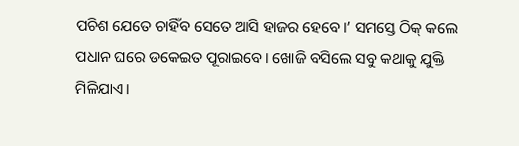ପଚିଶ ଯେତେ ଚାହିଁବ ସେତେ ଆସି ହାଜର ହେବେ।’ ସମସ୍ତେ ଠିକ୍‌ କଲେ ପଧାନ ଘରେ ଡକେଇତ ପୂରାଇବେ। ଖୋଜି ବସିଲେ ସବୁ କଥାକୁ ଯୁକ୍ତି ମିଳିଯାଏ।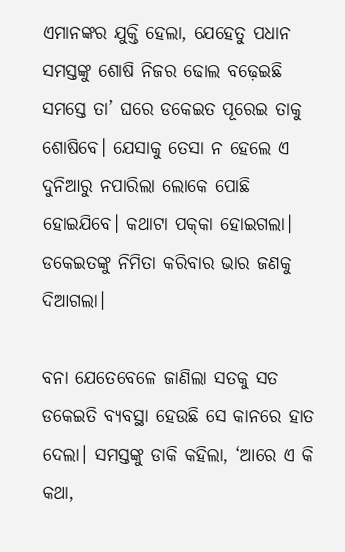ଏମାନଙ୍କର ଯୁକ୍ତି ହେଲା, ଯେହେତୁ ପଧାନ ସମସ୍ତଙ୍କୁ ଶୋଷି ନିଜର ଢୋଲ ବଢ଼େଇଛି ସମସ୍ତେ ତା’ ଘରେ ଡକେଇତ ପୂରେଇ ତାକୁ ଶୋଷିବେ। ଯେସାକୁ ତେସା ନ ହେଲେ ଏ ଦୁନିଆରୁ ନପାରିଲା ଲୋକେ ପୋଛି ହୋଇଯିବେ। କଥାଟା ପକ୍‌କା ହୋଇଗଲା। ଡକେଇତଙ୍କୁ ନିମିତା କରିବାର ଭାର ଜଣକୁ ଦିଆଗଲା।

ବନା ଯେତେବେଳେ ଜାଣିଲା ସତକୁ ସତ ଡକେଇତି ବ୍ୟବସ୍ଥା ହେଉଛି ସେ କାନରେ ହାତ ଦେଲା। ସମସ୍ତଙ୍କୁ ଡାକି କହିଲା, ‘ଆରେ ଏ କି କଥା,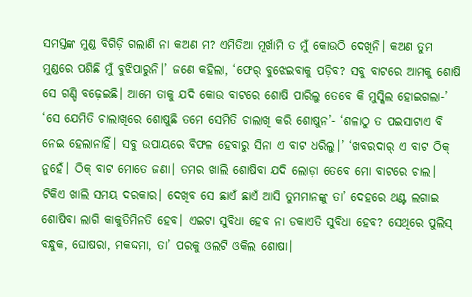ସମସ୍ତଙ୍କ ମୁଣ୍ଡ ବିଗିଡ଼ି ଗଲାଣି ନା କଅଣ ମ? ଏମିତିଆ ମୂର୍ଖାମି ତ ମୁଁ କୋଉଠି ଦେଖିନି। କଅଣ ତୁମ ମୁଣ୍ଡରେ ପଶିଛି ମୁଁ ବୁଝିପାରୁନି।’ ଜଣେ କହିଲା, ‘ଫେର୍‌ ବୁଝେଇବାକୁ ପଡ଼ିବ? ସବୁ ବାଟରେ ଆମକୁ ଶୋଷି ସେ ଗଣ୍ଡି ବଢ଼େଇଛି। ଆମେ ତାକୁ ଯଦି କୋଉ ବାଟରେ ଶୋଷି ପାରିଲୁ ତେବେ କି ମୁସ୍କିଲ ହୋଇଗଲା-’ ‘ସେ ଯେମିତି ଚାଲାଖିରେ ଶୋଷୁଛି ତମେ ସେମିତି ଚାଲାଖି କରି ଶୋଷୁନ’- ‘ଶଳାଠୁ ତ ପଇସାଟାଏ ବି ନେଇ ହେଲାନାହିଁ। ସବୁ ଉପାୟରେ ବିଫଳ ହେବାରୁ ସିନା ଏ ବାଟ ଧରିଲୁ।’ ‘ଖବରଦାର୍‌ ଏ ବାଟ ଠିକ୍‌ ନୁହେଁ। ଠିକ୍‌ ବାଟ ମୋତେ ଜଣା। ତମର ଖାଲି ଶୋଷିବା ଯଦି ଲୋଡ଼ା ତେବେ ମୋ ବାଟରେ ଚାଲ। ଟିକିଏ ଖାଲି ସମୟ ଦରକାର। ଦେଖିବ ସେ ଛାଏଁ ଛାଏଁ ଆସି ତୁମମାନଙ୍କୁ ତା’ ଦେହରେ ଥଣ୍ଟ ଲଗାଇ ଶୋଷିବା ଲାଗି କାକୁତିମିନତି ହେବ। ଏଇଟା ସୁବିଧା ହେବ ନା ଡକାଏତି ସୁବିଧା ହେବ? ସେଥିରେ ପୁଲିସ୍‌ ବନ୍ଧୁକ, ଘୋଷରା, ମକଦ୍ଦମା, ତା’ ପରକୁ ଓଲଟି ଓକିଲ ଶୋଷା।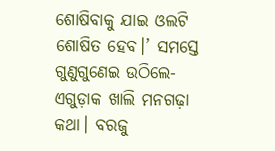ଶୋଷିବାକୁ ଯାଇ ଓଲଟି ଶୋଷିତ ହେବ।’ ସମସ୍ତେ ଗୁଣୁଗୁଣେଇ ଉଠିଲେ- ଏଗୁଡ଼ାକ ଖାଲି ମନଗଢ଼ା କଥା। ବରଜୁ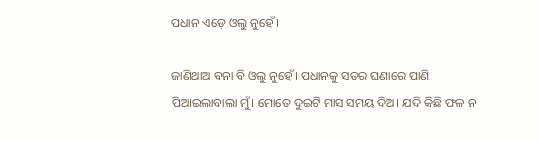ପଧାନ ଏଡ଼େ ଓଲୁ ନୁହେଁ।

ଜାଣିଥାଅ ବନା ବି ଓଲୁ ନୁହେଁ। ପଧାନକୁ ସତର ଘଣାରେ ପାଣି ପିଆଇଲାବାଲା ମୁଁ। ମୋତେ ଦୁଇଟି ମାସ ସମୟ ଦିଅ। ଯଦି କିଛି ଫଳ ନ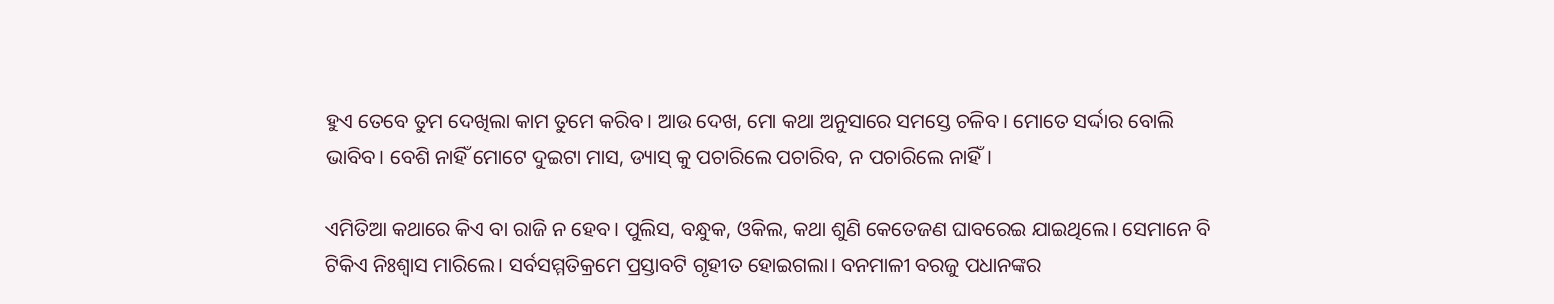ହୁଏ ତେବେ ତୁମ ଦେଖିଲା କାମ ତୁମେ କରିବ। ଆଉ ଦେଖ, ମୋ କଥା ଅନୁସାରେ ସମସ୍ତେ ଚଳିବ। ମୋତେ ସର୍ଦ୍ଦାର ବୋଲି ଭାବିବ। ବେଶି ନାହିଁ ମୋଟେ ଦୁଇଟା ମାସ, ଡ୍ୟାସ୍‌ କୁ ପଚାରିଲେ ପଚାରିବ, ନ ପଚାରିଲେ ନାହିଁ।

ଏମିତିଆ କଥାରେ କିଏ ବା ରାଜି ନ ହେବ। ପୁଲିସ, ବନ୍ଧୁକ, ଓକିଲ, କଥା ଶୁଣି କେତେଜଣ ଘାବରେଇ ଯାଇଥିଲେ। ସେମାନେ ବି ଟିକିଏ ନିଃଶ୍ବାସ ମାରିଲେ। ସର୍ବସମ୍ମତିକ୍ରମେ ପ୍ରସ୍ତାବଟି ଗୃହୀତ ହୋଇଗଲା। ବନମାଳୀ ବରଜୁ ପଧାନଙ୍କର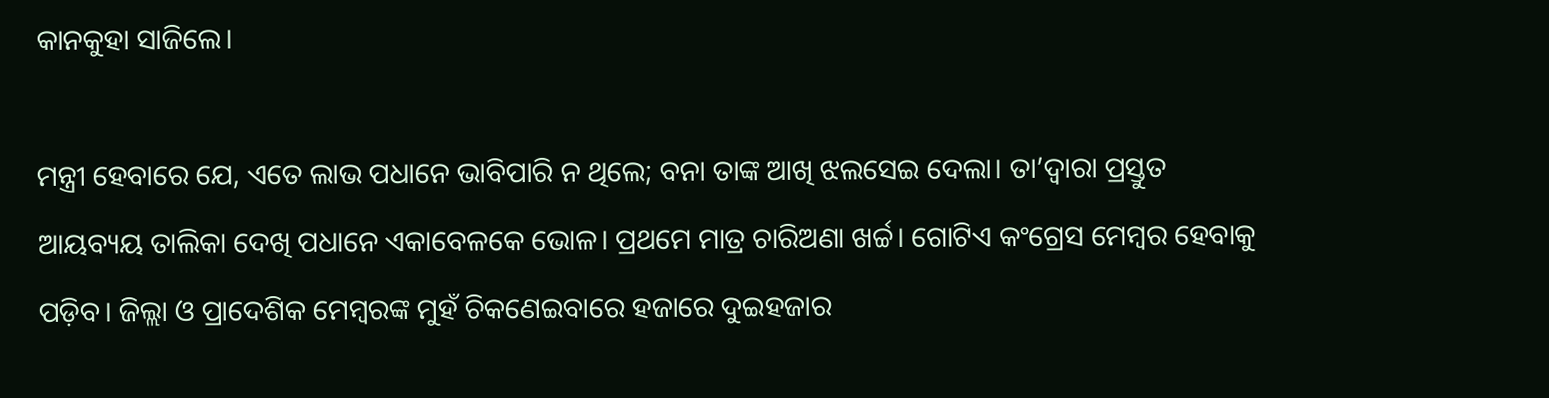କାନକୁହା ସାଜିଲେ।

ମନ୍ତ୍ରୀ ହେବାରେ ଯେ, ଏତେ ଲାଭ ପଧାନେ ଭାବିପାରି ନ ଥିଲେ; ବନା ତାଙ୍କ ଆଖି ଝଲସେଇ ଦେଲା। ତା’ଦ୍ବାରା ପ୍ରସ୍ତୁତ ଆୟବ୍ୟୟ ତାଲିକା ଦେଖି ପଧାନେ ଏକାବେଳକେ ଭୋଳ। ପ୍ରଥମେ ମାତ୍ର ଚାରିଅଣା ଖର୍ଚ୍ଚ। ଗୋଟିଏ କଂଗ୍ରେସ ମେମ୍ବର ହେବାକୁ ପଡ଼ିବ। ଜିଲ୍ଲା ଓ ପ୍ରାଦେଶିକ ମେମ୍ବରଙ୍କ ମୁହଁ ଚିକଣେଇବାରେ ହଜାରେ ଦୁଇହଜାର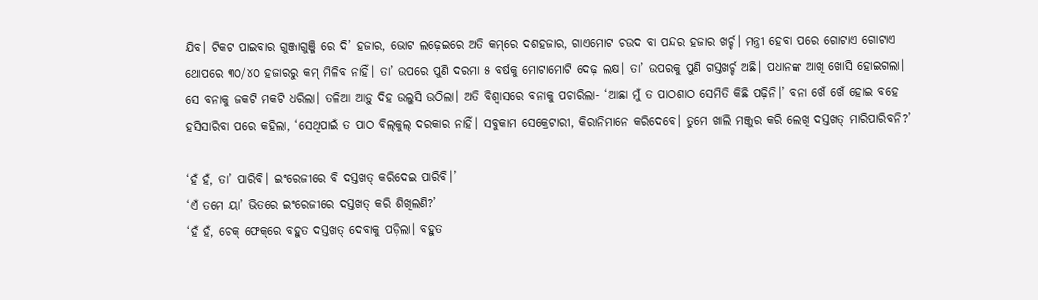ଯିବ। ଟିକଟ ପାଇବାର ଗୁଞ୍ଜାଗୁଞ୍ଜି ରେ ଦି’ ହଜାର, ଭୋଟ ଲଢ଼େଇରେ ଅତି କମ୍‌ରେ ଦଶହଜାର, ଗାଏମୋଟ ଚଉଦ ବା ପନ୍ଦର ହଜାର ଖର୍ଚ୍ଚ। ମନ୍ତ୍ରୀ ହେବା ପରେ ଗୋଟାଏ ଗୋଟାଏ ଥୋପରେ ୩୦/୪୦ ହଜାରରୁ କମ୍‌ ମିଳିବ ନାହିଁ। ତା’ ଉପରେ ପୁଣି ଦରମା ୫ ବର୍ଷକୁ ମୋଟାମୋଟି ଦେଢ଼ ଲକ୍ଷ। ତା’ ଉପରକୁ ପୁଣି ଗସ୍ତଖର୍ଚ୍ଚ ଅଛି। ପଧାନଙ୍କ ଆଖି ଖୋସି ହୋଇଗଲା। ସେ ବନାକୁ ଜକଟି ମକଟି ଧରିଲା। ତଳିଆ ଆଡ଼ୁ ଦିହ ଉଲୁସି ଉଠିଲା। ଅତି ବିଶ୍ବାସରେ ବନାକୁ ପଚାରିଲା- ‘ଆଛା ମୁଁ ତ ପାଠଶାଠ ସେମିତି କିଛି ପଢ଼ିନି।’ ବନା ଖେଁ ଖେଁ ହୋଇ ବହେ ହସିସାରିବା ପରେ କହିଲା, ‘ସେଥିପାଇଁ ତ ପାଠ ବିଲ୍‌କୁଲ୍‌ ଦରକାର ନାହିଁ। ସବୁକାମ ସେକ୍ରେଟାରୀ, କିରାନିମାନେ କରିଦେବେ। ତୁମେ ଖାଲି ମଞ୍ଜୁର କରି ଲେଖି ଦସ୍ତଖତ୍‌ ମାରିପାରିବନି?’

‘ହଁ ହଁ, ତା’ ପାରିବି। ଇଂରେଜୀରେ ବି ଦସ୍ତଖତ୍‌ କରିଦେଇ ପାରିବି।’
‘ଏଁ ତମେ ୟା’ ଭିତରେ ଇଂରେଜୀରେ ଦସ୍ତଖତ୍‌ କରି ଶିଖିଲଣି?’
‘ହଁ ହଁ, ଚେକ୍‌ ଫେକ୍‌ରେ ବହୁତ ଦସ୍ତଖତ୍‌ ଦେବାକୁ ପଡ଼ିଲା। ବହୁତ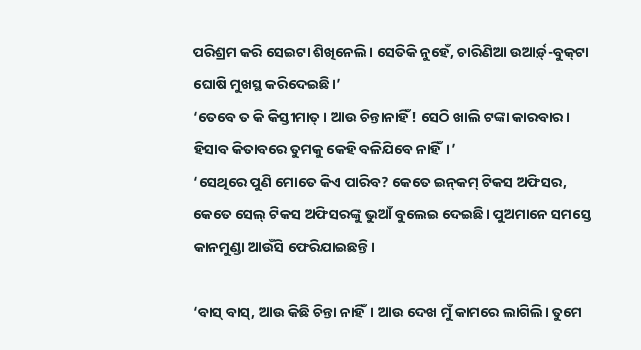ପରିଶ୍ରମ କରି ସେଇଟା ଶିଖିନେଲି। ସେତିକି ନୁହେଁ, ଚାରିଣିଆ ଉଆର୍ଡ଼୍‌-ବୁକ୍‌ଟା ଘୋଷି ମୁଖସ୍ଥ କରିଦେଇଛି।’
‘ତେବେ ତ କି କିସ୍ତୀମାତ୍‌। ଆଉ ଚିନ୍ତାନାହିଁ! ସେଠି ଖାଲି ଟଙ୍କା କାରବାର। ହିସାବ କିତାବରେ ତୁମକୁ କେହି ବଳିଯିବେ ନାହିଁ।’
‘ସେଥିରେ ପୁଣି ମୋତେ କିଏ ପାରିବ? କେତେ ଇନ୍‌କମ୍‌ ଟିକସ ଅଫିସର, କେତେ ସେଲ୍‌ ଟିକସ ଅଫିସରଙ୍କୁ ଭୁଆଁ ବୁଲେଇ ଦେଇଛି। ପୁଅମାନେ ସମସ୍ତେ କାନମୁଣ୍ଡା ଆଉଁସି ଫେରିଯାଇଛନ୍ତି।

‘ବାସ୍‌ ବାସ୍‌, ଆଉ କିଛି ଚିନ୍ତା ନାହିଁ। ଆଉ ଦେଖ ମୁଁ କାମରେ ଲାଗିଲି। ତୁମେ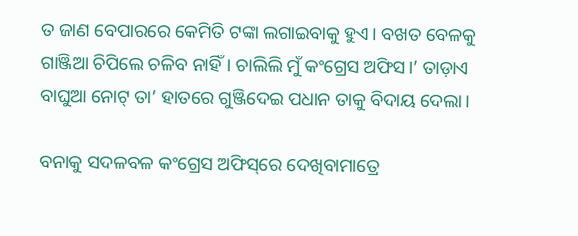ତ ଜାଣ ବେପାରରେ କେମିତି ଟଙ୍କା ଲଗାଇବାକୁ ହୁଏ। ବଖତ ବେଳକୁ ଗାଞ୍ଜିଆ ଚିପିଲେ ଚଳିବ ନାହିଁ। ଚାଲିଲି ମୁଁ କଂଗ୍ରେସ ଅଫିସ।’ ତାଡ଼ାଏ ବାଘୁଆ ନୋଟ୍‌ ତା’ ହାତରେ ଗୁଞ୍ଜିଦେଇ ପଧାନ ତାକୁ ବିଦାୟ ଦେଲା।

ବନାକୁ ସଦଳବଳ କଂଗ୍ରେସ ଅଫିସ୍‌ରେ ଦେଖିବାମାତ୍ରେ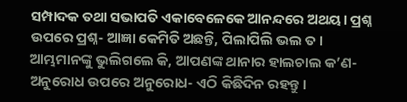ସମ୍ପାଦକ ତଥା ସଭାପତି ଏକାବେଳେକେ ଆନନ୍ଦରେ ଅଥୟ। ପ୍ରଶ୍ନ ଉପରେ ପ୍ରଶ୍ନ- ଆଜ୍ଞା କେମିତି ଅଛନ୍ତି, ପିଲାପିଲି ଭଲ ତ। ଆମ୍ଭମାନଙ୍କୁ ଭୁଲିଗଲେ କି, ଆପଣଙ୍କ ଥାନାର ହାଲଚାଲ କ’ଣ-ଅନୁରୋଧ ଉପରେ ଅନୁରୋଧ- ଏଠି କିଛିଦିନ ରହନ୍ତୁ।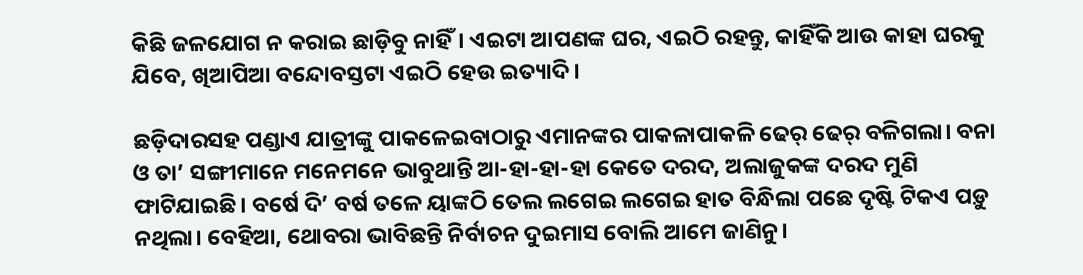କିଛି ଜଳଯୋଗ ନ କରାଇ ଛାଡ଼ିବୁ ନାହିଁ। ଏଇଟା ଆପଣଙ୍କ ଘର, ଏଇଠି ରହନ୍ତୁ, କାହିଁକି ଆଉ କାହା ଘରକୁ ଯିବେ, ଖିଆପିଆ ବନ୍ଦୋବସ୍ତଟା ଏଇଠି ହେଉ ଇତ୍ୟାଦି।

ଛଡ଼ିଦାରସହ ପଣ୍ଡାଏ ଯାତ୍ରୀଙ୍କୁ ପାକଳେଇବାଠାରୁ ଏମାନଙ୍କର ପାକଳାପାକଳି ଢେର୍‌ ଢେର୍‌ ବଳିଗଲା। ବନା ଓ ତା’ ସଙ୍ଗୀମାନେ ମନେମନେ ଭାବୁଥାନ୍ତି ଆ-ହା-ହା-ହା କେତେ ଦରଦ, ଅଲାଜୁକଙ୍କ ଦରଦ ମୁଣି ଫାଟିଯାଇଛି। ବର୍ଷେ ଦି’ ବର୍ଷ ତଳେ ୟାଙ୍କଠି ତେଲ ଲଗେଇ ଲଗେଇ ହାତ ବିନ୍ଧିଲା ପଛେ ଦୃଷ୍ଟି ଟିକଏ ପଡ଼ୁ ନଥିଲା। ବେହିଆ, ଥୋବରା ଭାବିଛନ୍ତି ନିର୍ବାଚନ ଦୁଇମାସ ବୋଲି ଆମେ ଜାଣିନୁ।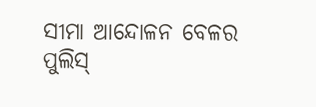ସୀମା ଆନ୍ଦୋଳନ ବେଳର ପୁଲିସ୍‌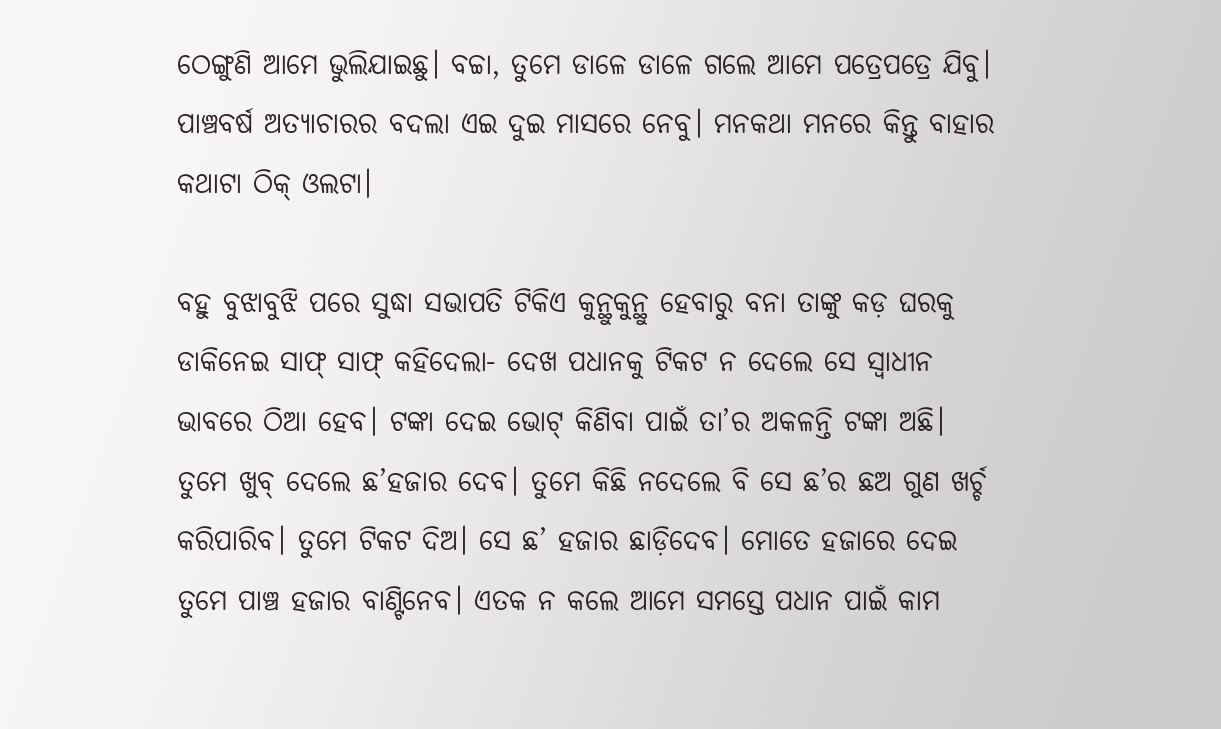ଠେଙ୍ଗୁଣି ଆମେ ଭୁଲିଯାଇଛୁ। ବଚ୍ଚା, ତୁମେ ଡାଳେ ଡାଳେ ଗଲେ ଆମେ ପତ୍ରେପତ୍ରେ ଯିବୁ। ପାଞ୍ଚବର୍ଷ ଅତ୍ୟାଚାରର ବଦଲା ଏଇ ଦୁଇ ମାସରେ ନେବୁ। ମନକଥା ମନରେ କିନ୍ତୁ ବାହାର କଥାଟା ଠିକ୍‌ ଓଲଟା।

ବହୁ ବୁଝାବୁଝି ପରେ ସୁଦ୍ଧା ସଭାପତି ଟିକିଏ କୁନ୍ଥୁକୁନ୍ଥୁ ହେବାରୁ ବନା ତାଙ୍କୁ କଡ଼ ଘରକୁ ଡାକିନେଇ ସାଫ୍‌ ସାଫ୍‌ କହିଦେଲା- ଦେଖ ପଧାନକୁ ଟିକଟ ନ ଦେଲେ ସେ ସ୍ବାଧୀନ ଭାବରେ ଠିଆ ହେବ। ଟଙ୍କା ଦେଇ ଭୋଟ୍‌ କିଣିବା ପାଇଁ ତା’ର ଅକଳନ୍ତି ଟଙ୍କା ଅଛି। ତୁମେ ଖୁବ୍‌ ଦେଲେ ଛ’ହଜାର ଦେବ। ତୁମେ କିଛି ନଦେଲେ ବି ସେ ଛ’ର ଛଅ ଗୁଣ ଖର୍ଚ୍ଚ କରିପାରିବ। ତୁମେ ଟିକଟ ଦିଅ। ସେ ଛ’ ହଜାର ଛାଡ଼ିଦେବ। ମୋତେ ହଜାରେ ଦେଇ ତୁମେ ପାଞ୍ଚ ହଜାର ବାଣ୍ଟିନେବ। ଏତକ ନ କଲେ ଆମେ ସମସ୍ତେ ପଧାନ ପାଇଁ କାମ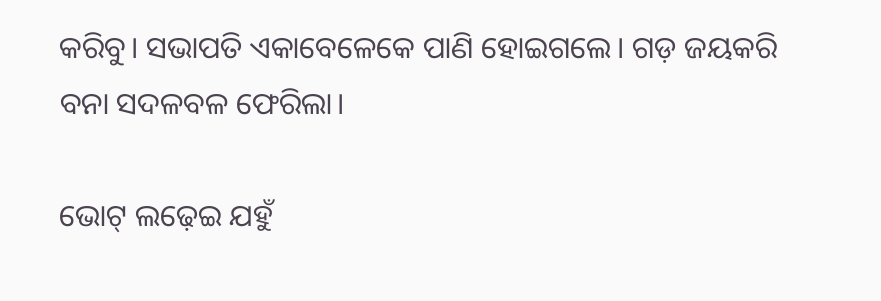କରିବୁ। ସଭାପତି ଏକାବେଳେକେ ପାଣି ହୋଇଗଲେ। ଗଡ଼ ଜୟକରି ବନା ସଦଳବଳ ଫେରିଲା।

ଭୋଟ୍‌ ଲଢ଼େଇ ଯହୁଁ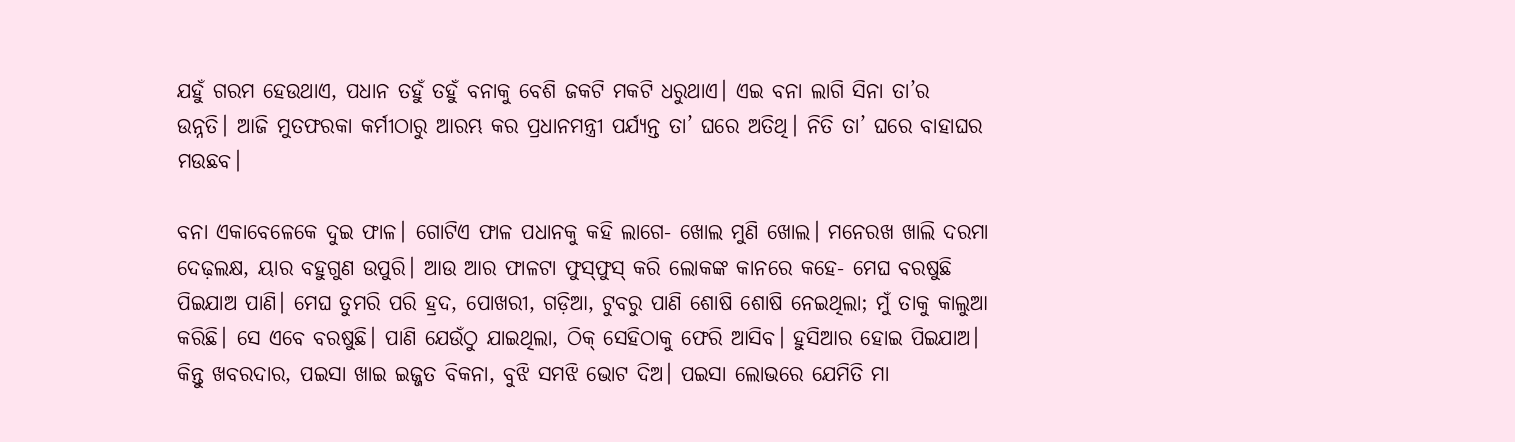ଯହୁଁ ଗରମ ହେଉଥାଏ, ପଧାନ ତହୁଁ ତହୁଁ ବନାକୁ ବେଶି ଜକଟି ମକଟି ଧରୁଥାଏ। ଏଇ ବନା ଲାଗି ସିନା ତା’ର ଉନ୍ନତି। ଆଜି ମୁତଫରକା କର୍ମୀଠାରୁ ଆରମ୍ଭ କର ପ୍ରଧାନମନ୍ତ୍ରୀ ପର୍ଯ୍ୟନ୍ତ ତା’ ଘରେ ଅତିଥି। ନିତି ତା’ ଘରେ ବାହାଘର ମଉଛବ।

ବନା ଏକାବେଳେକେ ଦୁଇ ଫାଳ। ଗୋଟିଏ ଫାଳ ପଧାନକୁ କହି ଲାଗେ- ଖୋଲ ମୁଣି ଖୋଲ। ମନେରଖ ଖାଲି ଦରମା ଦେଢ଼ଲକ୍ଷ, ୟାର ବହୁଗୁଣ ଉପୁରି। ଆଉ ଆର ଫାଳଟା ଫୁସ୍‌ଫୁସ୍‌ କରି ଲୋକଙ୍କ କାନରେ କହେ- ମେଘ ବରଷୁଛି ପିଇଯାଅ ପାଣି। ମେଘ ତୁମରି ପରି ହ୍ରଦ, ପୋଖରୀ, ଗଡ଼ିଆ, ଟୁବରୁ ପାଣି ଶୋଷି ଶୋଷି ନେଇଥିଲା; ମୁଁ ତାକୁ କାଲୁଆ କରିଛି। ସେ ଏବେ ବରଷୁଛି। ପାଣି ଯେଉଁଠୁ ଯାଇଥିଲା, ଠିକ୍‌ ସେହିଠାକୁ ଫେରି ଆସିବ। ହୁସିଆର ହୋଇ ପିଇଯାଅ। କିନ୍ତୁ ଖବରଦାର, ପଇସା ଖାଇ ଇଜ୍ଜତ ବିକନା, ବୁଝି ସମଝି ଭୋଟ ଦିଅ। ପଇସା ଲୋଭରେ ଯେମିତି ମା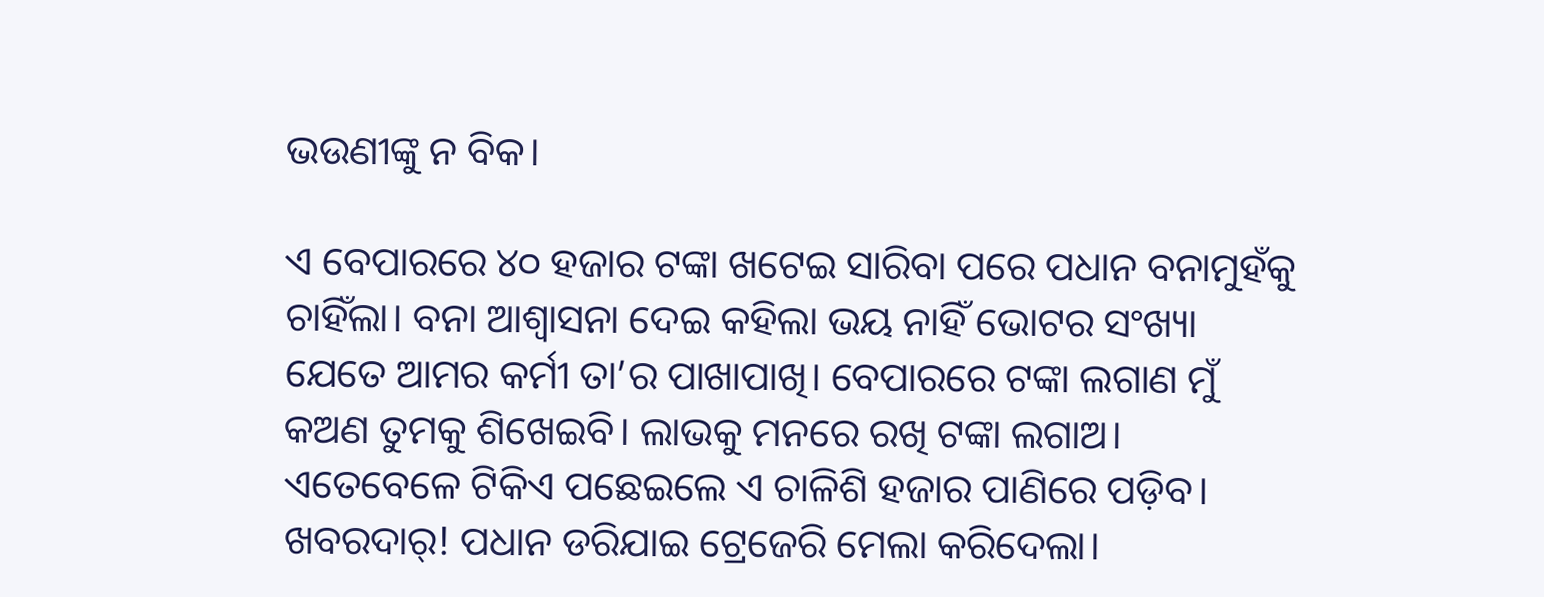ଭଉଣୀଙ୍କୁ ନ ବିକ।

ଏ ବେପାରରେ ୪୦ ହଜାର ଟଙ୍କା ଖଟେଇ ସାରିବା ପରେ ପଧାନ ବନାମୁହଁକୁ ଚାହିଁଲା। ବନା ଆଶ୍ବାସନା ଦେଇ କହିଲା ଭୟ ନାହିଁ ଭୋଟର ସଂଖ୍ୟା ଯେତେ ଆମର କର୍ମୀ ତା’ର ପାଖାପାଖି। ବେପାରରେ ଟଙ୍କା ଲଗାଣ ମୁଁ କଅଣ ତୁମକୁ ଶିଖେଇବି। ଲାଭକୁ ମନରେ ରଖି ଟଙ୍କା ଲଗାଅ। ଏତେବେଳେ ଟିକିଏ ପଛେଇଲେ ଏ ଚାଳିଶି ହଜାର ପାଣିରେ ପଡ଼ିବ। ଖବରଦାର୍‌! ପଧାନ ଡରିଯାଇ ଟ୍ରେଜେରି ମେଲା କରିଦେଲା।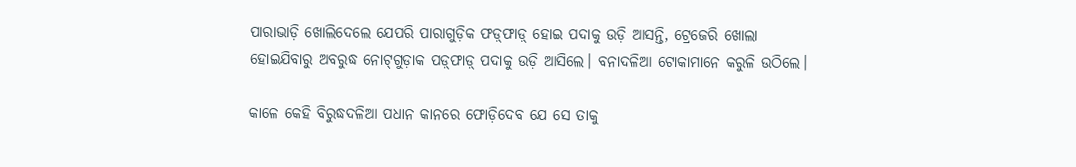ପାରାଭାଡ଼ି ଖୋଲିଦେଲେ ଯେପରି ପାରାଗୁଡ଼ିକ ଫଡ଼୍‌ଫାଡ଼୍‌ ହୋଇ ପଦାକୁ ଉଡ଼ି ଆସନ୍ତି, ଟ୍ରେଜେରି ଖୋଲା ହୋଇଯିବାରୁ ଅବରୁଦ୍ଧ ନୋଟ୍‌ଗୁଡ଼ାକ ପଡ଼୍‌ଫାଡ଼୍‌ ପଦାକୁ ଉଡ଼ି ଆସିଲେ। ବନାଦଳିଆ ଟୋକାମାନେ କରୁଳି ଉଠିଲେ।

କାଳେ କେହି ବିରୁଦ୍ଧଦଳିଆ ପଧାନ କାନରେ ଫୋଡ଼ିଦେବ ଯେ ସେ ତାକୁ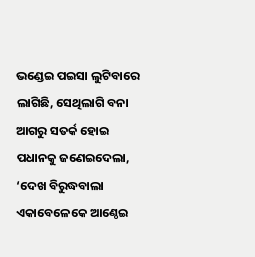ଭଣ୍ଡେଇ ପଇସା ଲୁଟିବାରେ ଲାଗିଛି, ସେଥିଲାଗି ବନା ଆଗରୁ ସତର୍କ ହୋଇ ପଧାନକୁ ଜଣେଇଦେଲା, ‘ଦେଖ ବିରୁଦ୍ଧବାଲା ଏକାବେଳେକେ ଆଣ୍ଠେଇ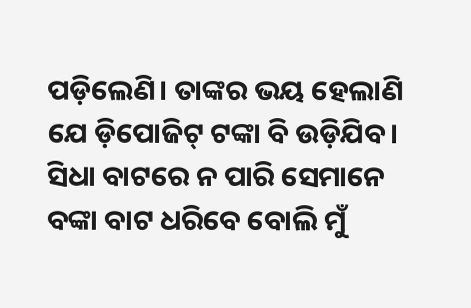ପଡ଼ିଲେଣି। ତାଙ୍କର ଭୟ ହେଲାଣି ଯେ ଡ଼ିପୋଜିଟ୍‌ ଟଙ୍କା ବି ଉଡ଼ିଯିବ। ସିଧା ବାଟରେ ନ ପାରି ସେମାନେ ବଙ୍କା ବାଟ ଧରିବେ ବୋଲି ମୁଁ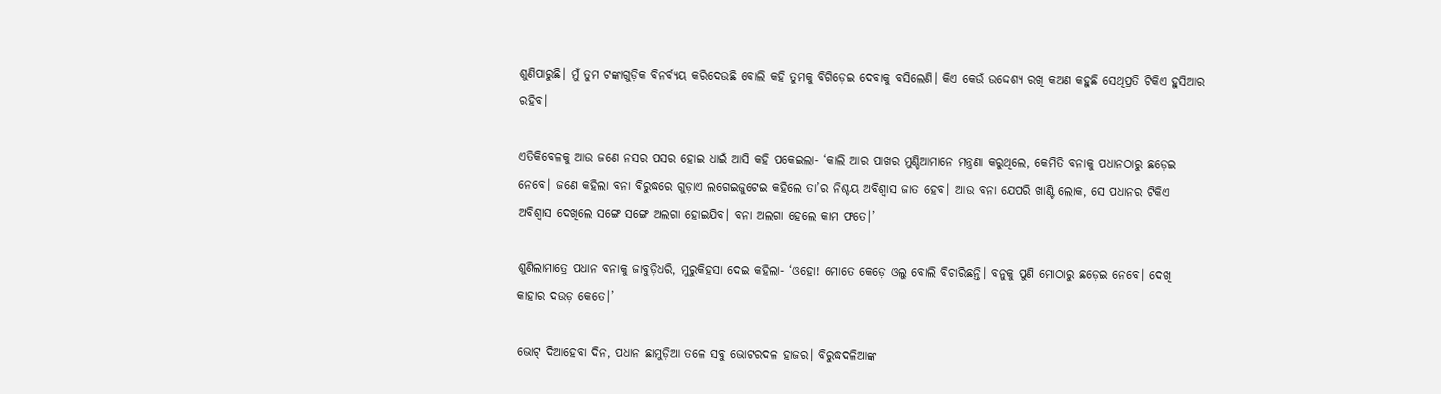ଶୁଣିପାରୁଛି। ମୁଁ ତୁମ ଟଙ୍କାଗୁଡ଼ିକ ବିନର୍ବ୍ୟୟ କରିଦେଉଛି ବୋଲି କହି ତୁମକୁ ବିଗିଡ଼େଇ ଦେବାକୁ ବସିଲେଣି। କିଏ କେଉଁ ଉଦ୍ଦେଶ୍ୟ ରଖି କଅଣ କହୁଛି ସେଥିପ୍ରତି ଟିକିଏ ହୁସିଆର ରହିବ।

ଏତିକିବେଳକୁ ଆଉ ଜଣେ ନସର ପସର ହୋଇ ଧାଇଁ ଆସି କହି ପକେଇଲା- ‘କାଲି ଆର ପାଖର ମୁଣ୍ଡିଆମାନେ ମନ୍ତ୍ରଣା କରୁଥିଲେ, କେମିତି ବନାକୁ ପଧାନଠାରୁ ଛଡ଼େଇ ନେବେ। ଜଣେ କହିଲା ବନା ବିରୁଦ୍ଧରେ ଗୁଡ଼ାଏ ଲଗେଇଜୁଟେଇ କହିଲେ ତା’ର ନିଶ୍ଚୟ ଅବିଶ୍ବାସ ଜାତ ହେବ। ଆଉ ବନା ଯେପରି ଖାଣ୍ଟି ଲୋକ, ସେ ପଧାନର ଟିକିଏ ଅବିଶ୍ବାସ ଦେଖିଲେ ସଙ୍ଗେ ସଙ୍ଗେ ଅଲଗା ହୋଇଯିବ। ବନା ଅଲଗା ହେଲେ କାମ ଫତେ।’

ଶୁଣିଲାମାତ୍ରେ ପଧାନ ବନାକୁ ଜାବୁଡ଼ିଧରି, ମୁରୁକିହସା ଦେଇ କହିଲା- ‘ଓହୋ! ମୋତେ କେଡ଼େ ଓଲୁ ବୋଲି ବିଚାରିଛନ୍ତି। ବନୁକୁ ପୁଣି ମୋଠାରୁ ଛଡ଼େଇ ନେବେ। ଦେଖି କାହାର ଦଉଡ଼ କେତେ।’

ଭୋଟ୍‌ ଦିଆହେବା ଦିନ, ପଧାନ ଛାମୁଡ଼ିଆ ତଳେ ସବୁ ଭୋଟରଦଳ ହାଜର। ବିରୁଦ୍ଧଦଳିଆଙ୍କ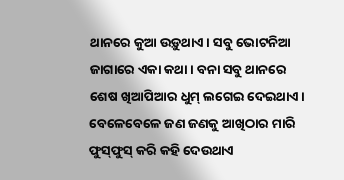ଥାନରେ କୁଆ ଉଡ଼ୁଥାଏ। ସବୁ ଭୋଟନିଆ ଜାଗାରେ ଏକା କଥା। ବନା ସବୁ ଥାନରେ ଶେଷ ଖିଆପିଆର ଧୁମ୍‌ ଲଗେଇ ଦେଇଥାଏ। ବେଳେବେଳେ ଜଣ ଜଣକୁ ଆଖିଠାର ମାରି ଫୁସ୍‌ଫୁସ୍‌ କରି କହି ଦେଉଥାଏ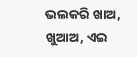ଭଲକରି ଖାଅ, ଖୁଆଅ, ଏଇ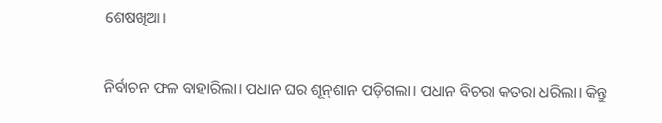ଶେଷଖିଆ।

ନିର୍ବାଚନ ଫଳ ବାହାରିଲା। ପଧାନ ଘର ଶୂନ୍‌ଶାନ ପଡ଼ିଗଲା। ପଧାନ ବିଚରା କତରା ଧରିଲା। କିନ୍ତୁ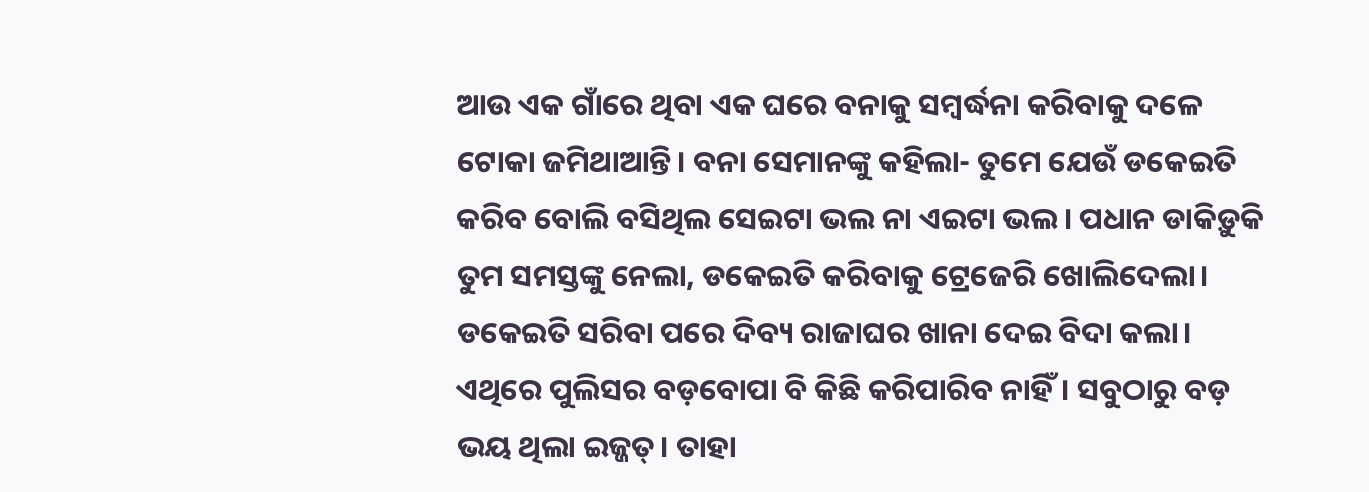ଆଉ ଏକ ଗାଁରେ ଥିବା ଏକ ଘରେ ବନାକୁ ସମ୍ବର୍ଦ୍ଧନା କରିବାକୁ ଦଳେ ଟୋକା ଜମିଥାଆନ୍ତି। ବନା ସେମାନଙ୍କୁ କହିଲା- ତୁମେ ଯେଉଁ ଡକେଇତି କରିବ ବୋଲି ବସିଥିଲ ସେଇଟା ଭଲ ନା ଏଇଟା ଭଲ। ପଧାନ ଡାକିଡ଼ୁକି ତୁମ ସମସ୍ତଙ୍କୁ ନେଲା, ଡକେଇତି କରିବାକୁ ଟ୍ରେଜେରି ଖୋଲିଦେଲା। ଡକେଇତି ସରିବା ପରେ ଦିବ୍ୟ ରାଜାଘର ଖାନା ଦେଇ ବିଦା କଲା। ଏଥିରେ ପୁଲିସର ବଡ଼ବୋପା ବି କିଛି କରିପାରିବ ନାହିଁ। ସବୁଠାରୁ ବଡ଼ ଭୟ ଥିଲା ଇଜ୍ଜତ୍‌। ତାହା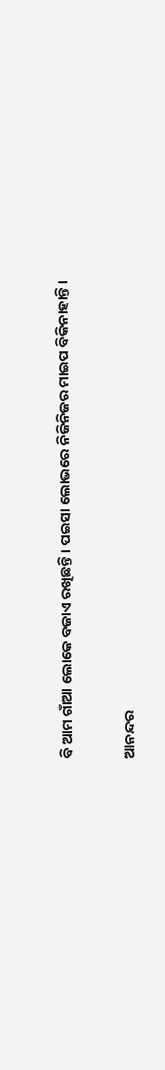ବି ଆମ ଗାଁଆ ଲୋକେ ବଜାଏ ରଖିଛନ୍ତି। ପଇସା ଲୋଭରେ ନିଜିନିଜର ମାଇପ ବିକିନାହାନ୍ତି।

ଆନନ୍ଦର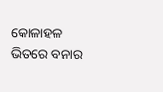କୋଳାହଳ ଭିତରେ ବନାର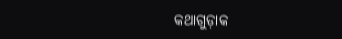କଥାଗୁଡ଼ାକ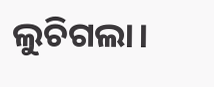ଲୁଚିଗଲା।